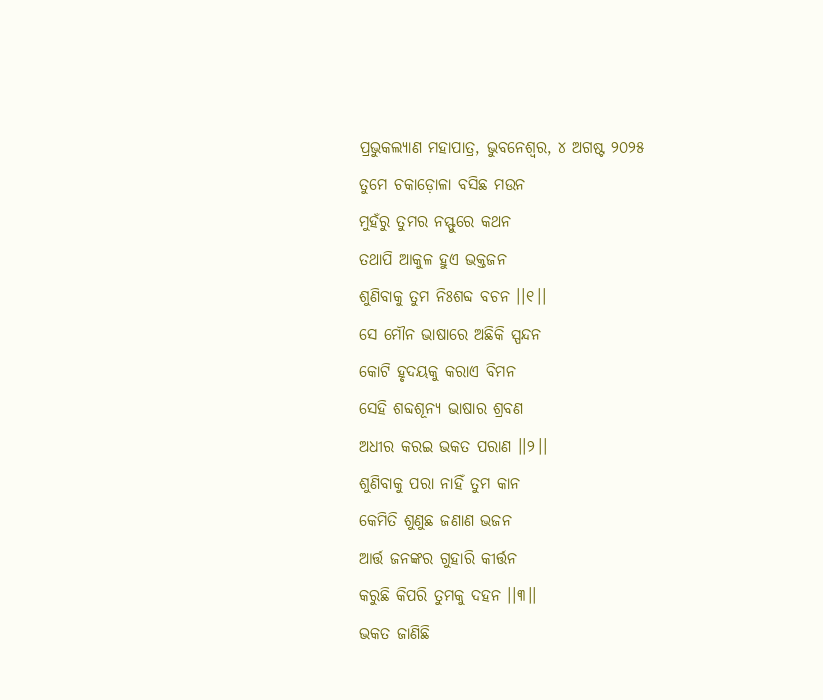ପ୍ରଭୁକଲ୍ୟାଣ ମହାପାତ୍ର, ଭୁବନେଶ୍ୱର, ୪ ଅଗଷ୍ଟ ୨୦୨୫
ତୁମେ ଚକାଡ଼ୋଳା ବସିଛ ମଉନ
ମୁହଁରୁ ତୁମର ନସ୍ଫୁରେ କଥନ
ତଥାପି ଆକୁଳ ହୁଏ ଭକ୍ତଜନ
ଶୁଣିବାକୁ ତୁମ ନିଃଶବ୍ଦ ବଚନ ।।୧।।
ସେ ମୌନ ଭାଷାରେ ଅଛିକି ସ୍ପନ୍ଦନ
କୋଟି ହୃଦୟକୁ କରାଏ ବିମନ
ସେହି ଶବ୍ଦଶୂନ୍ୟ ଭାଷାର ଶ୍ରବଣ
ଅଧୀର କରଇ ଭକତ ପରାଣ ।।୨।।
ଶୁଣିବାକୁ ପରା ନାହିଁ ତୁମ କାନ
କେମିତି ଶୁଣୁଛ ଜଣାଣ ଭଜନ
ଆର୍ତ୍ତ ଜନଙ୍କର ଗୁହାରି କୀର୍ତ୍ତନ
କରୁଛି କିପରି ତୁମକୁ ଦହନ ।।୩।।
ଭକତ ଜାଣିଛି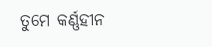ତୁମେ କର୍ଣ୍ଣହୀନ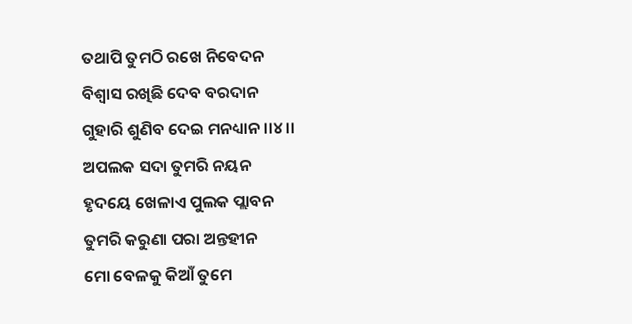ତଥାପି ତୁମଠି ରଖେ ନିବେଦନ
ବିଶ୍ୱାସ ରଖିଛି ଦେବ ବରଦାନ
ଗୁହାରି ଶୁଣିବ ଦେଇ ମନଧ୍ୟାନ ।।୪।।
ଅପଲକ ସଦା ତୁମରି ନୟନ
ହୃଦୟେ ଖେଳାଏ ପୁଲକ ପ୍ଲାବନ
ତୁମରି କରୁଣା ପରା ଅନ୍ତହୀନ
ମୋ ବେଳକୁ କିଆଁ ତୁମେ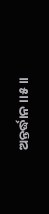ଅନ୍ତର୍ଦ୍ଧାନ ।।୫।।